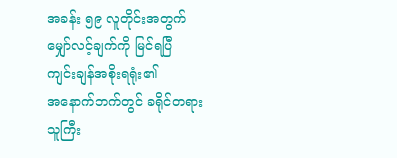အခန်း ၅၉ လူတိုင်းအတွက်
မျှော်လင့်ချက်ကို မြင်ရပြီ
ကျင်းချန်အစိုးရရုံး၏
အနောက်ဘက်တွင် ခရိုင်တရားသူကြီး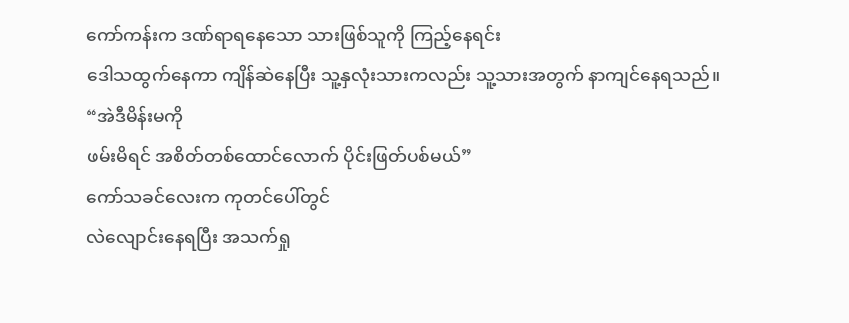ကော်ကန်းက ဒဏ်ရာရနေသော သားဖြစ်သူကို ကြည့်နေရင်း
ဒေါသထွက်နေကာ ကျိန်ဆဲနေပြီး သူ့နှလုံးသားကလည်း သူ့သားအတွက် နာကျင်နေရသည်။
“အဲဒီမိန်းမကို
ဖမ်းမိရင် အစိတ်တစ်ထောင်လောက် ပိုင်းဖြတ်ပစ်မယ်”
ကော်သခင်လေးက ကုတင်ပေါ်တွင်
လဲလျောင်းနေရပြီး အသက်ရှု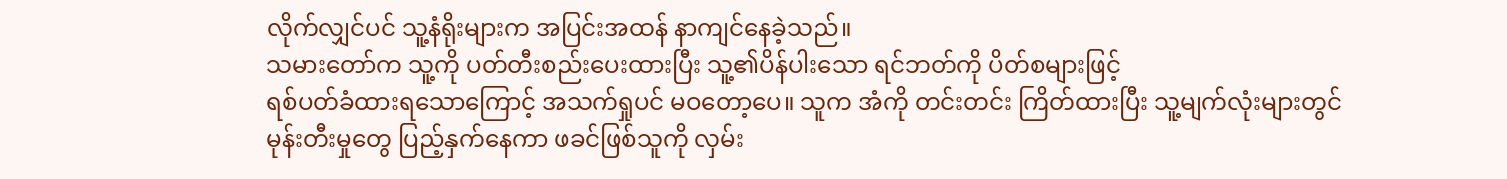လိုက်လျှင်ပင် သူ့နံရိုးများက အပြင်းအထန် နာကျင်နေခဲ့သည်။
သမားတော်က သူ့ကို ပတ်တီးစည်းပေးထားပြီး သူ့၏ပိန်ပါးသော ရင်ဘတ်ကို ပိတ်စများဖြင့်
ရစ်ပတ်ခံထားရသောကြောင့် အသက်ရှုပင် မဝတော့ပေ။ သူက အံကို တင်းတင်း ကြိတ်ထားပြီး သူ့မျက်လုံးများတွင်
မုန်းတီးမှုတွေ ပြည့်နှက်နေကာ ဖခင်ဖြစ်သူကို လှမ်း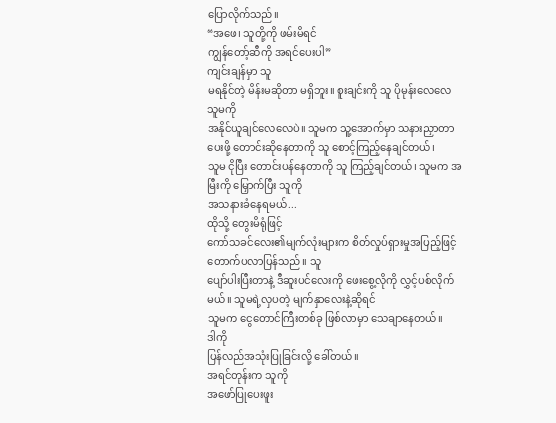ပြောလိုက်သည်။
“အဖေ၊ သူတို့ကို ဖမ်းမိရင်
ကျွန်တော့်ဆီကို အရင်ပေးပါ”
ကျင်းချန်မှာ သူ
မရနိုင်တဲ့ မိန်းမဆိုတာ မရှိဘူး။ စူးချင်းကို သူ ပိုမုန်းလေလေ သူမကို
အနိုင်ယူချင်လေလေပဲ။ သူမက သူ့အောက်မှာ သနားညှာတာပေးဖို့ တောင်းဆိုနေတာကို သူ စောင့်ကြည့်နေချင်တယ်၊
သူမ ငိုပြီး တောင်းပန်နေတာကို သူ ကြည့်ချင်တယ်၊ သူမက အမြီးကို မြှောက်ပြီး သူကို
အသနားခံနေရမယ်...
ထိုသို့ တွေးမိရုံဖြင့်
ကော်သခင်လေး၏မျက်လုံးများက စိတ်လှုပ်ရှားမှုအပြည့်ဖြင့် တောက်ပလာပြန်သည်။ သူ
ပျော်ပါးပြီးတာနဲ့ ဒီဆူးပင်လေးကို ဖေးစွေ့လိုကို လွှင့်ပစ်လိုက်မယ်။ သူမရဲ့လှပတဲ့ မျက်နှာလေးနဲ့ဆိုရင်
သူမက ငွေတောင်ကြီးတစ်ခု ဖြစ်လာမှာ သေချာနေတယ်။
ဒါကို
ပြန်လည်အသုံးပြုခြင်းလို့ ခေါ်တယ်။
အရင်တုန်းက သူကို
အဖော်ပြုပေးဖူး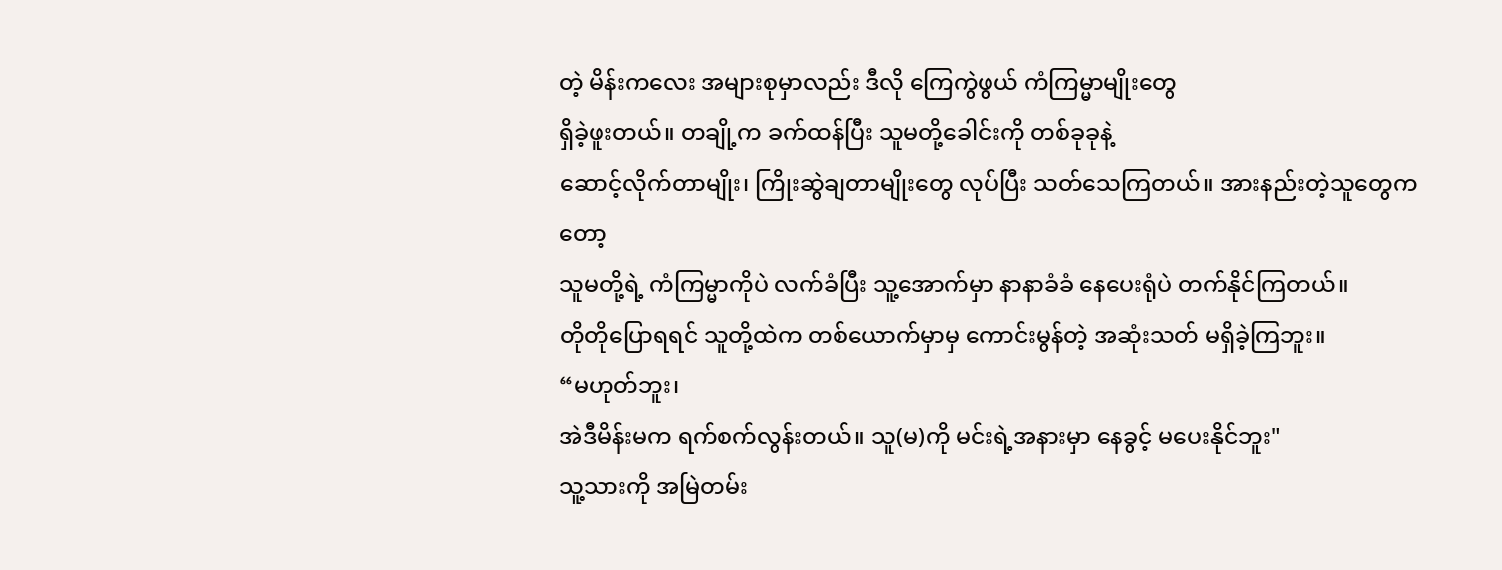တဲ့ မိန်းကလေး အများစုမှာလည်း ဒီလို ကြေကွဲဖွယ် ကံကြမ္မာမျိုးတွေ
ရှိခဲ့ဖူးတယ်။ တချို့က ခက်ထန်ပြီး သူမတို့ခေါင်းကို တစ်ခုခုနဲ့
ဆောင့်လိုက်တာမျိုး၊ ကြိုးဆွဲချတာမျိုးတွေ လုပ်ပြီး သတ်သေကြတယ်။ အားနည်းတဲ့သူတွေကတော့
သူမတို့ရဲ့ ကံကြမ္မာကိုပဲ လက်ခံပြီး သူ့အောက်မှာ နာနာခံခံ နေပေးရုံပဲ တက်နိုင်ကြတယ်။
တိုတိုပြောရရင် သူတို့ထဲက တစ်ယောက်မှာမှ ကောင်းမွန်တဲ့ အဆုံးသတ် မရှိခဲ့ကြဘူး။
“မဟုတ်ဘူး၊
အဲဒီမိန်းမက ရက်စက်လွန်းတယ်။ သူ(မ)ကို မင်းရဲ့အနားမှာ နေခွင့် မပေးနိုင်ဘူး"
သူ့သားကို အမြဲတမ်း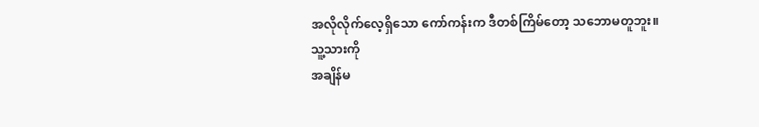အလိုလိုက်လေ့ရှိသော ကော်ကန်းက ဒီတစ်ကြိမ်တော့ သဘောမတူဘူး။
သူ့သားကို
အချိန်မ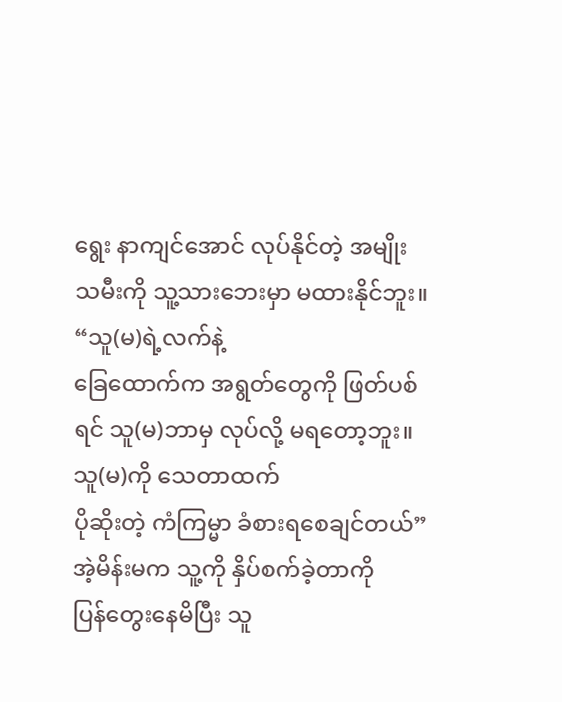ရွေး နာကျင်အောင် လုပ်နိုင်တဲ့ အမျိုးသမီးကို သူ့သားဘေးမှာ မထားနိုင်ဘူး။
“သူ(မ)ရဲ့လက်နဲ့
ခြေထောက်က အရွတ်တွေကို ဖြတ်ပစ်ရင် သူ(မ)ဘာမှ လုပ်လို့ မရတော့ဘူး။ သူ(မ)ကို သေတာထက်
ပိုဆိုးတဲ့ ကံကြမ္မာ ခံစားရစေချင်တယ်”
အဲ့မိန်းမက သူ့ကို နှိပ်စက်ခဲ့တာကို
ပြန်တွေးနေမိပြီး သူ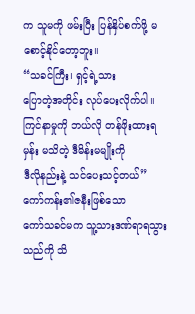က သူမကို ဖမ်းပြီး ပြန်နှိပ်စက်ဖို့ မစောင့်နိုင်တော့ဘူး။
“သခင်ကြီး၊ ရှင့်ရဲ့သား
ပြောတဲ့အတိုင်း လုပ်ပေးလိုက်ပါ။ ကြင်နာမှုကို ဘယ်လို တန်ဖိုးထားရမှန်း မသိတဲ့ ဒီမိန်းမမျိုးကို
ဒီလိုနည်းနဲ့ သင်ပေးသင့်တယ်”
ကော်ကန်း၏ဇနီးဖြစ်သော
ကော်သခင်မက သူ့သားဒဏ်ရာရသွားသည်ကို သိ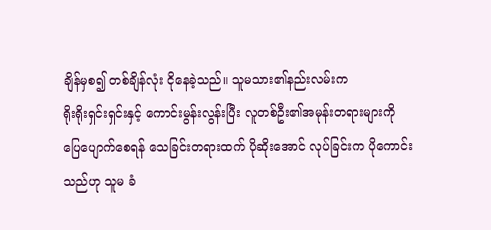ချိန်မှစ၍ တစ်ချိန်လုံး ငိုနေခဲ့သည်။ သူမသား၏နည်းလမ်းက
ရိုးရိုးရှင်းရှင်းနှင့် ကောင်းမွန်းလွန်းပြီး လူတစ်ဦး၏အမုန်းတရားများကို
ပြေပျောက်စေရန် သေခြင်းတရားထက် ပိုဆိုးအောင် လုပ်ခြင်းက ပိုကောင်းသည်ဟု သူမ ခံ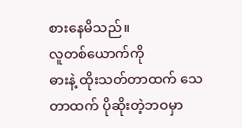စားနေမိသည်။
လူတစ်ယောက်ကို
ဓားနဲ့ ထိုးသတ်တာထက် သေတာထက် ပိုဆိုးတဲ့ဘဝမှာ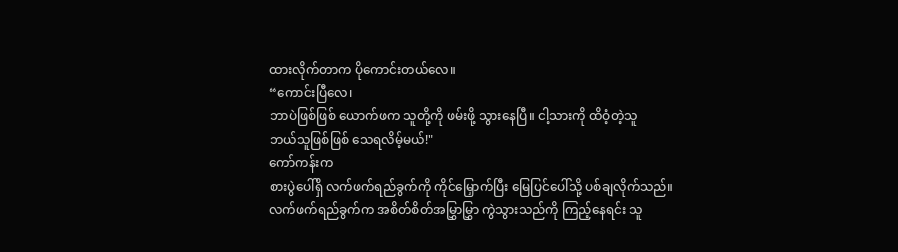ထားလိုက်တာက ပိုကောင်းတယ်လေ။
“ကောင်းပြီလေ၊
ဘာပဲဖြစ်ဖြစ် ယောက်ဖက သူတို့ကို ဖမ်းဖို့ သွားနေပြီ။ ငါ့သားကို ထိဝံ့တဲ့သူ
ဘယ်သူဖြစ်ဖြစ် သေရလိမ့်မယ်!"
ကော်ကန်းက
စားပွဲပေါ်ရှိ လက်ဖက်ရည်ခွက်ကို ကိုင်မြှောက်ပြီး မြေပြင်ပေါ်သို့ ပစ်ချလိုက်သည်။
လက်ဖက်ရည်ခွက်က အစိတ်စိတ်အမြွှာမြွှာ ကွဲသွားသည်ကို ကြည့်နေရင်း သူ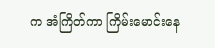က အံကြိတ်ကာ ကြိမ်းမောင်းနေ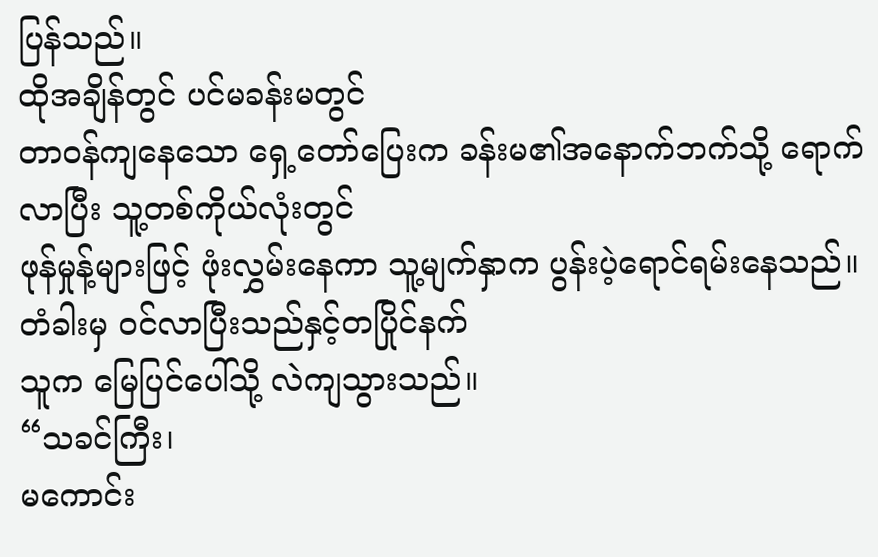ပြန်သည်။
ထိုအချိန်တွင် ပင်မခန်းမတွင်
တာဝန်ကျနေသော ရှေ့တော်ပြေးက ခန်းမ၏အနောက်ဘက်သို့ ရောက်လာပြီး သူ့တစ်ကိုယ်လုံးတွင်
ဖုန်မှုန့်များဖြင့် ဖုံးလွှမ်းနေကာ သူ့မျက်နှာက ပွန်းပဲ့ရောင်ရမ်းနေသည်။ တံခါးမှ ဝင်လာပြီးသည်နှင့်တပြိုင်နက်
သူက မြေပြင်ပေါ်သို့ လဲကျသွားသည်။
“သခင်ကြီး၊
မကောင်း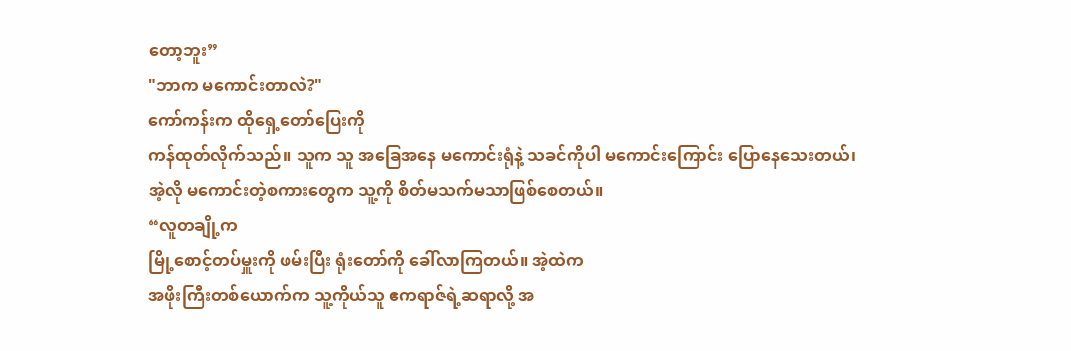တော့ဘူး”
"ဘာက မကောင်းတာလဲ?"
ကော်ကန်းက ထိုရှေ့တော်ပြေးကို
ကန်ထုတ်လိုက်သည်။ သူက သူ အခြေအနေ မကောင်းရုံနဲ့ သခင်ကိုပါ မကောင်းကြောင်း ပြောနေသေးတယ်၊
အဲ့လို မကောင်းတဲ့စကားတွေက သူ့ကို စိတ်မသက်မသာဖြစ်စေတယ်။
“လူတချို့က
မြို့စောင့်တပ်မှူးကို ဖမ်းပြီး ရုံးတော်ကို ခေါ်လာကြတယ်။ အဲ့ထဲက
အဖိုးကြီးတစ်ယောက်က သူ့ကိုယ်သူ ဧကရာဇ်ရဲ့ဆရာလို့ အ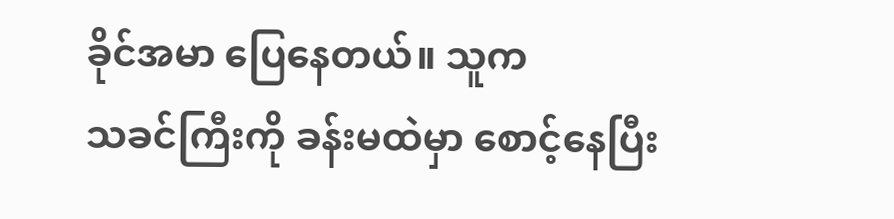ခိုင်အမာ ပြေနေတယ်။ သူက
သခင်ကြီးကို ခန်းမထဲမှာ စောင့်နေပြီး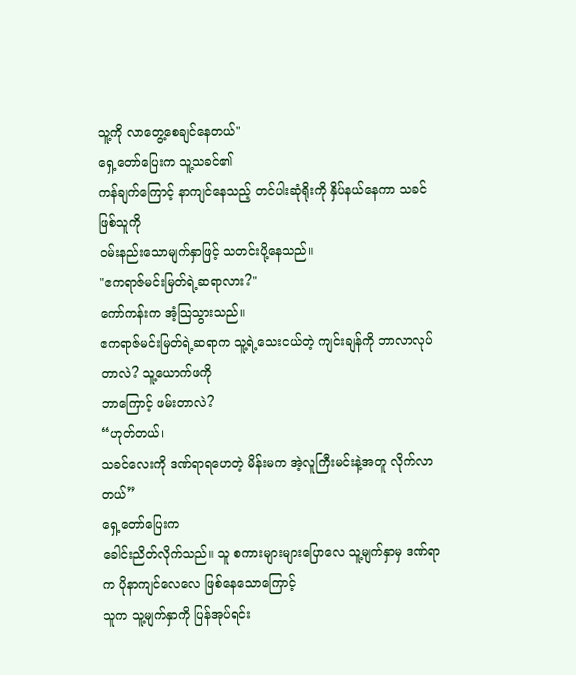သူ့ကို လာတွေ့စေချင်နေတယ်"
ရှေ့တော်ပြေးက သူ့သခင်၏
ကန်ချက်ကြောင့် နာကျင်နေသည့် တင်ပါးဆုံရိုးကို နှိပ်နယ်နေကာ သခင်ဖြစ်သူကို
ဝမ်းနည်းသောမျက်နှာဖြင့် သတင်းပို့နေသည်။
"ဧကရာဇ်မင်းမြတ်ရဲ့ဆရာလား?"
ကော်ကန်းက အံ့သြသွားသည်။
ဧကရာဇ်မင်းမြတ်ရဲ့ဆရာက သူ့ရဲ့သေးငယ်တဲ့ ကျင်းချန်ကို ဘာလာလုပ်တာလဲ? သူ့ယောက်ဖကို
ဘာကြောင့် ဖမ်းတာလဲ?
“ဟုတ်တယ်၊
သခင်လေးကို ဒဏ်ရာရဟေတဲ့ မိန်းမက အဲ့လူကြီးမင်းနဲ့အတူ လိုက်လာတယ်”
ရှေ့တော်ပြေးက
ခေါင်းညိတ်လိုက်သည်။ သူ စကားများများပြောလေ သူ့မျက်နှာမှ ဒဏ်ရာက ပိုနာကျင်လေလေ ဖြစ်နေသောကြောင့်
သူက သူ့မျက်နှာကို ပြန်အုပ်ရင်း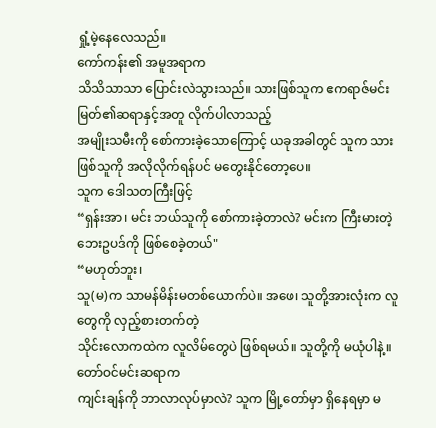ရှုံ့မဲ့နေလေသည်။
ကော်ကန်း၏ အမူအရာက
သိသိသာသာ ပြောင်းလဲသွားသည်။ သားဖြစ်သူက ဧကရာဇ်မင်းမြတ်၏ဆရာနှင့်အတူ လိုက်ပါလာသည့်
အမျိုးသမီးကို စော်ကားခဲ့သောကြောင့် ယခုအခါတွင် သူက သားဖြစ်သူကို အလိုလိုက်ရန်ပင် မတွေးနိုင်တော့ပေ။
သူက ဒေါသတကြီးဖြင့်
“ရှန်းအာ၊ မင်း ဘယ်သူကို စော်ကားခဲ့တာလဲ? မင်းက ကြီးမားတဲ့ ဘေးဥပဒ်ကို ဖြစ်စေခဲ့တယ်"
“မဟုတ်ဘူး၊
သူ(မ)က သာမန်မိန်းမတစ်ယောက်ပဲ။ အဖေ၊ သူတို့အားလုံးက လူတွေကို လှည့်စားတက်တဲ့
သိုင်းလောကထဲက လူလိမ်တွေပဲ ဖြစ်ရမယ်။ သူတို့ကို မယုံပါနဲ့။ တော်ဝင်မင်းဆရာက
ကျင်းချန်ကို ဘာလာလုပ်မှာလဲ? သူက မြို့တော်မှာ ရှိနေရမှာ မ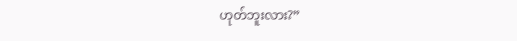ဟုတ်ဘူးလား?”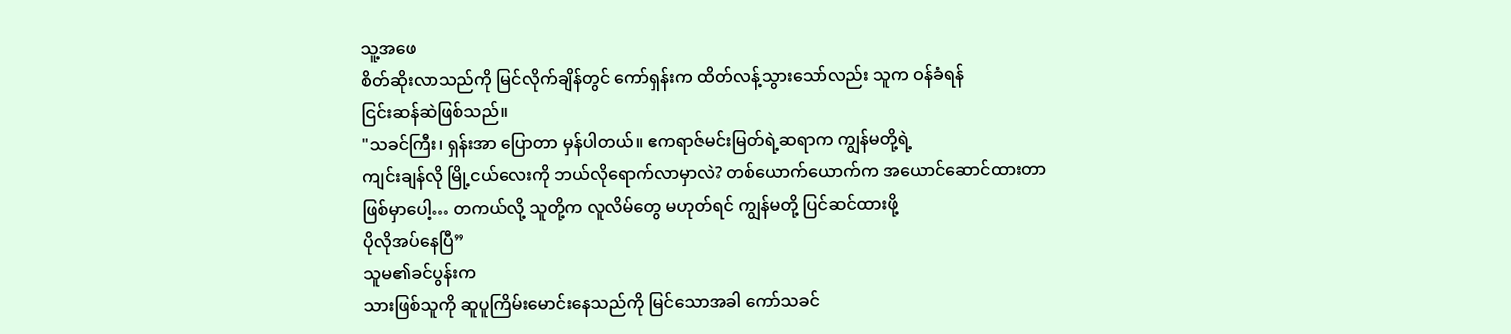သူ့အဖေ
စိတ်ဆိုးလာသည်ကို မြင်လိုက်ချိန်တွင် ကော်ရှန်းက ထိတ်လန့်သွားသော်လည်း သူက ဝန်ခံရန်
ငြင်းဆန်ဆဲဖြစ်သည်။
"သခင်ကြီး၊ ရှန်းအာ ပြောတာ မှန်ပါတယ်။ ဧကရာဇ်မင်းမြတ်ရဲ့ဆရာက ကျွန်မတို့ရဲ့
ကျင်းချန်လို မြို့ငယ်လေးကို ဘယ်လိုရောက်လာမှာလဲ? တစ်ယောက်ယောက်က အယောင်ဆောင်ထားတာ
ဖြစ်မှာပေါ့… တကယ်လို့ သူတို့က လူလိမ်တွေ မဟုတ်ရင် ကျွန်မတို့ ပြင်ဆင်ထားဖို့
ပိုလိုအပ်နေပြီ”
သူမ၏ခင်ပွန်းက
သားဖြစ်သူကို ဆူပူကြိမ်းမောင်းနေသည်ကို မြင်သောအခါ ကော်သခင်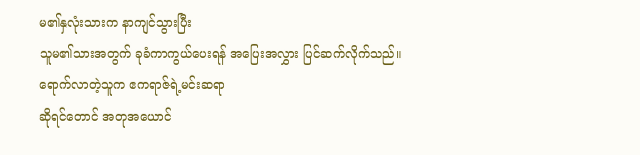မ၏နှလုံးသားက နာကျင်သွားပြီး
သူမ၏သားအတွက် ခုခံကာကွယ်ပေးရန် အပြေးအလွှား ပြင်ဆက်လိုက်သည်။
ရောက်လာတဲ့သူက ဧကရာဇ်ရဲ့မင်းဆရာ
ဆိုရင်တောင် အတုအယောင်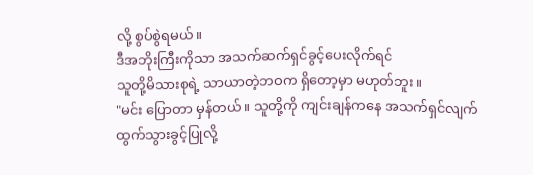လို့ စွပ်စွဲရမယ်။
ဒီအဘိုးကြီးကိုသာ အသက်ဆက်ရှင်ခွင့်ပေးလိုက်ရင်
သူတို့မိသားစုရဲ့ သာယာတဲ့ဘဝက ရှိတော့မှာ မဟုတ်ဘူး။
"မင်း ပြောတာ မှန်တယ်။ သူတို့ကို ကျင်းချန်ကနေ အသက်ရှင်လျက်
ထွက်သွားခွင့်ပြုလို့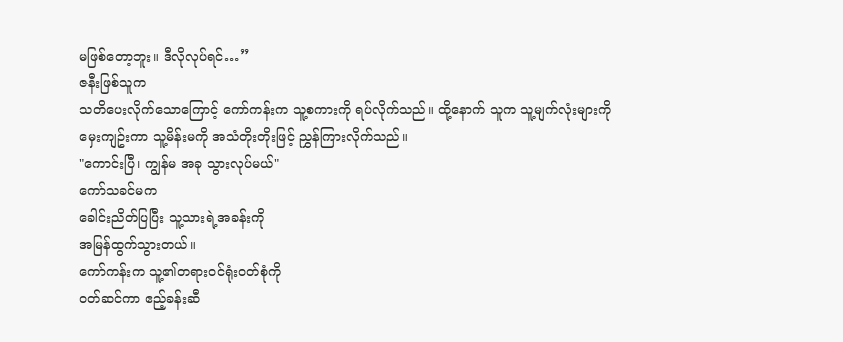မဖြစ်တော့ဘူး။ ဒီလိုလုပ်ရင်…”
ဇနီးဖြစ်သူက
သတိပေးလိုက်သောကြောင့် ကော်ကန်းက သူ့စကားကို ရပ်လိုက်သည်။ ထို့နောက် သူက သူ့မျက်လုံးများကို
မှေးကျဥ်းကာ သူ့မိန်းမကို အသံတိုးတိုးဖြင့် ညွှန်ကြားလိုက်သည်။
"ကောင်းပြီ၊ ကျွန်မ အခု သွားလုပ်မယ်"
ကော်သခင်မက
ခေါင်းညိတ်ပြပြီး သူ့သားရဲ့အခန်းကို
အမြန်ထွက်သွားတယ်။
ကော်ကန်းက သူ့၏တရားဝင်ရုံးဝတ်စုံကို
၀တ်ဆင်ကာ ဧည့်ခန်းဆီ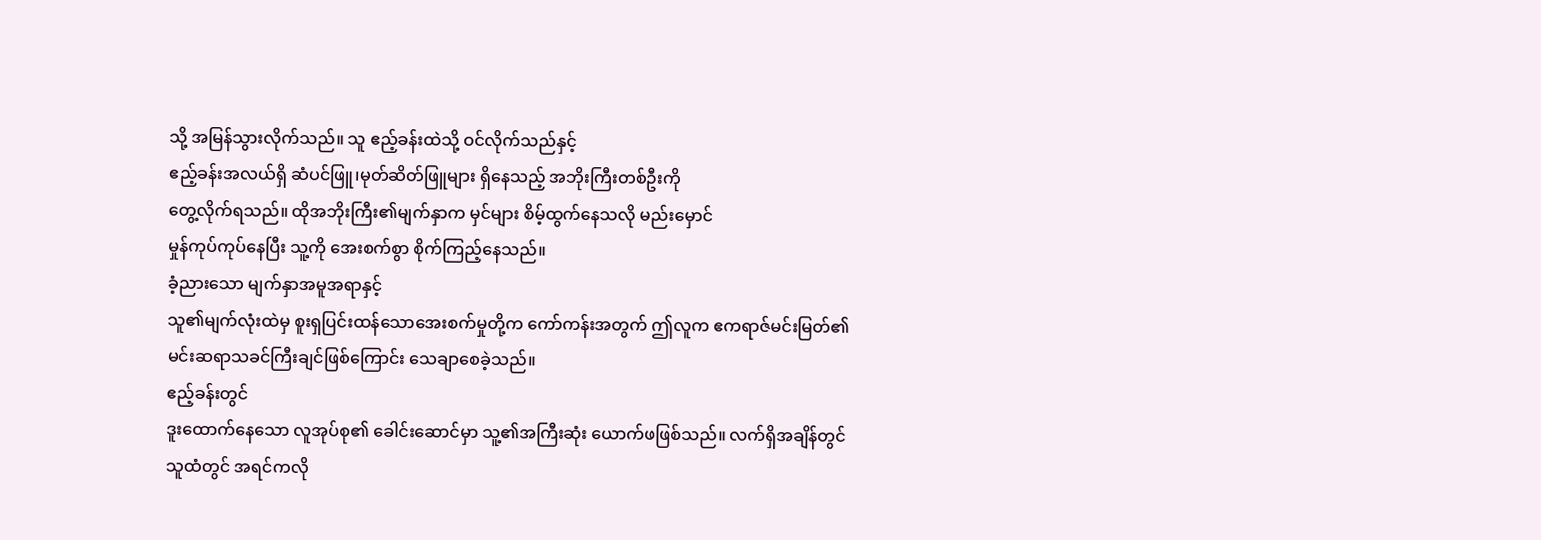သို့ အမြန်သွားလိုက်သည်။ သူ ဧည့်ခန်းထဲသို့ ဝင်လိုက်သည်နှင့်
ဧည့်ခန်းအလယ်ရှိ ဆံပင်ဖြူ၊မုတ်ဆိတ်ဖြူများ ရှိနေသည့် အဘိုးကြီးတစ်ဦးကို
တွေ့လိုက်ရသည်။ ထိုအဘိုးကြီး၏မျက်နှာက မှင်များ စိမ့်ထွက်နေသလို မည်းမှောင်
မှုန်ကုပ်ကုပ်နေပြီး သူ့ကို အေးစက်စွာ စိုက်ကြည့်နေသည်။
ခံ့ညားသော မျက်နှာအမူအရာနှင့်
သူ၏မျက်လုံးထဲမှ စူးရှပြင်းထန်သောအေးစက်မှုတို့က ကော်ကန်းအတွက် ဤလူက ဧကရာဇ်မင်းမြတ်၏
မင်းဆရာသခင်ကြီးချင်ဖြစ်ကြောင်း သေချာစေခဲ့သည်။
ဧည့်ခန်းတွင်
ဒူးထောက်နေသော လူအုပ်စု၏ ခေါင်းဆောင်မှာ သူ့၏အကြီးဆုံး ယောက်ဖဖြစ်သည်။ လက်ရှိအချိန်တွင်
သူထံတွင် အရင်ကလို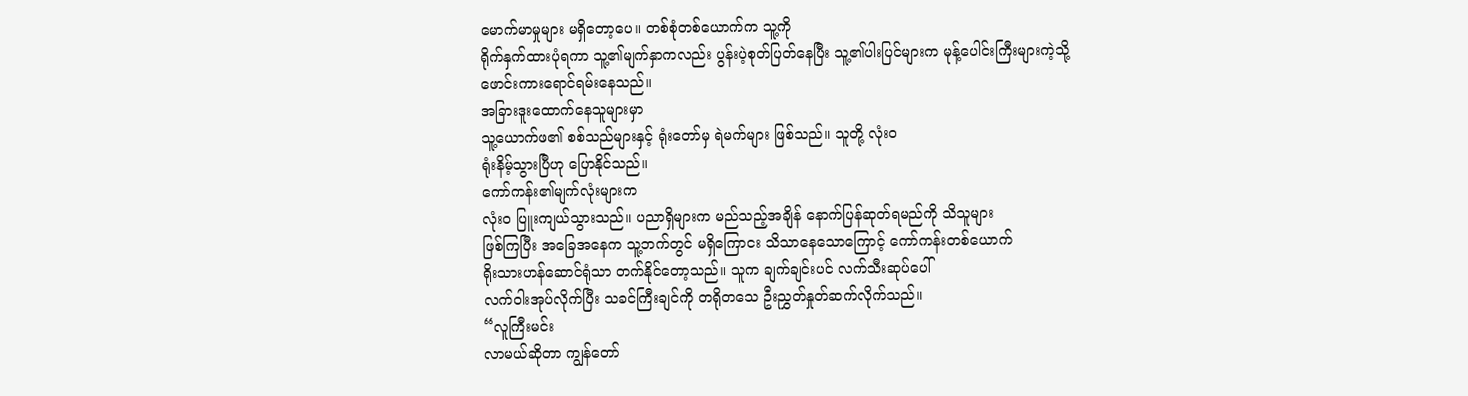မောက်မာမှုများ မရှိတော့ပေ။ တစ်စုံတစ်ယောက်က သူ့ကို
ရိုက်နှက်ထားပုံရကာ သူ့၏မျက်နှာကလည်း ပွန်းပဲ့စုတ်ပြတ်နေပြီး သူ့၏ပါးပြင်များက မုန့်ပေါင်းကြီးများကဲ့သို့
ဖောင်းကားရောင်ရမ်းနေသည်။
အခြားဒူးထောက်နေသူများမှာ
သူ့ယောက်ဖ၏ စစ်သည်များနှင့် ရုံးတော်မှ ရဲမက်များ ဖြစ်သည်။ သူတို့ လုံးဝ
ရုံးနိမ့်သွားပြီဟု ပြောနိုင်သည်။
ကော်ကန်း၏မျက်လုံးများက
လုံးဝ ပြူးကျယ်သွားသည်။ ပညာရှိများက မည်သည့်အချိန် နောက်ပြန်ဆုတ်ရမည်ကို သိသူများ
ဖြစ်ကြပြီး အခြေအနေက သူ့ဘက်တွင် မရှိကြောငး သိသာနေသောကြောင့် ကော်ကန်းတစ်ယောက်
ရိုးသားဟန်ဆောင်ရုံသာ တက်နိုင်တော့သည်။ သူက ချက်ချင်းပင် လက်သီးဆုပ်ပေါ်
လက်ဝါးအုပ်လိုက်ပြီး သခင်ကြီးချင်ကို တရိုတသေ ဦးညွှတ်နှုတ်ဆက်လိုက်သည်။
“လူကြီးမင်း
လာမယ်ဆိုတာ ကျွန်တော်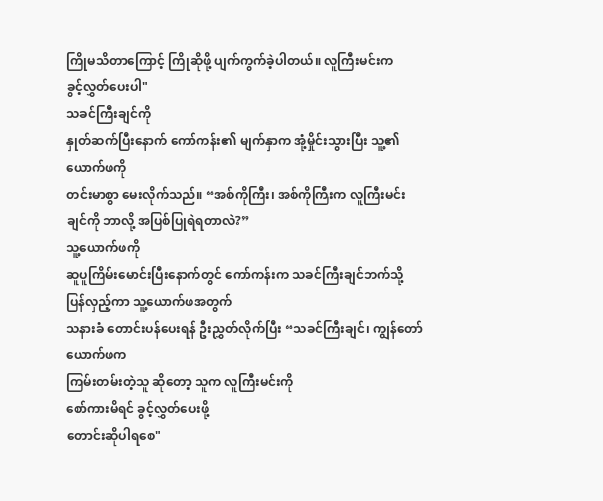ကြိုမသိတာကြောင့် ကြိုဆိုဖို့ ပျက်ကွက်ခဲ့ပါတယ်။ လူကြီးမင်းက
ခွင့်လွှတ်ပေးပါ"
သခင်ကြီးချင်ကို
နှုတ်ဆက်ပြီးနောက် ကော်ကန်း၏ မျက်နှာက အုံ့မှိုင်းသွားပြီး သူ့၏ယောက်ဖကို
တင်းမာစွာ မေးလိုက်သည်။ “အစ်ကိုကြီး၊ အစ်ကိုကြီးက လူကြီးမင်းချင်ကို ဘာလို့ အပြစ်ပြုရဲရတာလဲ?”
သူ့ယောက်ဖကို
ဆူပူကြိမ်းမောင်းပြီးနောက်တွင် ကော်ကန်းက သခင်ကြီးချင်ဘက်သို့ ပြန်လှည့်ကာ သူ့ယောက်ဖအတွက်
သနားခံ တောင်းပန်ပေးရန် ဦးညွှတ်လိုက်ပြီး “သခင်ကြီးချင်၊ ကျွန်တော်ယောက်ဖက
ကြမ်းတမ်းတဲ့သူ ဆိုတော့ သူက လူကြီးမင်းကို
စော်ကားမိရင် ခွင့်လွှတ်ပေးဖို့
တောင်းဆိုပါရစေ"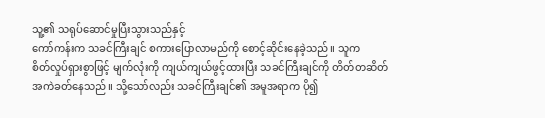သူ့၏ သရုပ်ဆောင်မှုပြီးသွားသည်နှင့်
ကော်ကန်းက သခင်ကြီးချင် စကားပြောလာမည်ကို စောင့်ဆိုင်းနေခဲ့သည်။ သူက
စိတ်လှုပ်ရှားစွာဖြင့် မျက်လုံးကို ကျယ်ကျယ်ဖွင့်ထားပြီး သခင်ကြီးချင်ကို တိတ်တဆိတ်
အကဲခတ်နေသည်။ သို့သော်လည်း သခင်ကြီးချင်၏ အမူအရာက ပို၍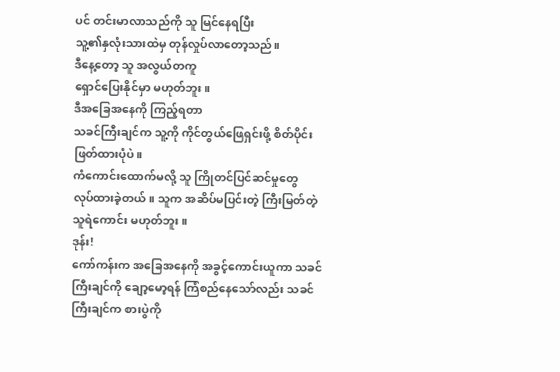ပင် တင်းမာလာသည်ကို သူ မြင်နေရပြီး
သူ့၏နှလုံးသားထဲမှ တုန်လှုပ်လာတော့သည်။
ဒီနေ့တော့ သူ အလွယ်တကူ
ရှောင်ပြေးနိုင်မှာ မဟုတ်ဘူး။
ဒီအခြေအနေကို ကြည့်ရတာ
သခင်ကြီးချင်က သူ့ကို ကိုင်တွယ်ဖြေရှင်းဖို့ စိတ်ပိုင်းဖြတ်ထားပုံပဲ။
ကံကောင်းထောက်မလို့ သူ ကြိုတင်ပြင်ဆင်မှုတွေ
လုပ်ထားခဲ့တယ်။ သူက အဆိပ်မပြင်းတဲ့ ကြီးမြတ်တဲ့ သူရဲကောင်း မဟုတ်ဘူး။
ဒုန်း!
ကော်ကန်းက အခြေအနေကို အခွင့်ကောင်းယူကာ သခင်ကြီးချင်ကို ချော့မော့ရန် ကြံစည်နေသော်လည်း သခင်ကြီးချင်က စားပွဲကို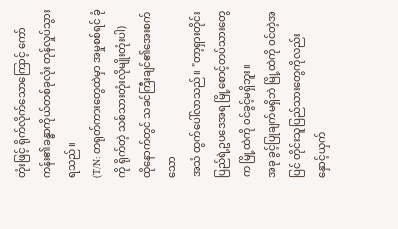တုံးဖြင့် ရိုက်လိုက်သောကြောင့် ကော်ကန်း၏ခန္ဓာကိုယ်တစ်ခုလုံး တုန်လှုပ်သွားရသည်။
(T/N: တရုတ်ကားတွေထဲမှာ အမှုစစ်ရင် ခုံကို ရိုက်တဲ့ သစ်သားတုံးလိုမျိုးတုံးပါ)
ထိုနောက်တွင် သခင်ကြီးချင်၏အေးစက်သော
အသံ ထွက်ပေါ်လာသည်။ "တာ့ရှားတိုင်းပြည်ရဲ့ဥပဒေအရ မြို့စောင့်တပ်သားတွေက မြို့ထဲကို ၀င်ခွင့်မရှိဘူး။
အခု ခွင့်ပြုချက်မရှိဘဲ မြို့ထဲကို ဝင်တဲ့အပြင် တိုင်းသူပြည်သားတွေကိုလည်း
နှောင့်ယှက်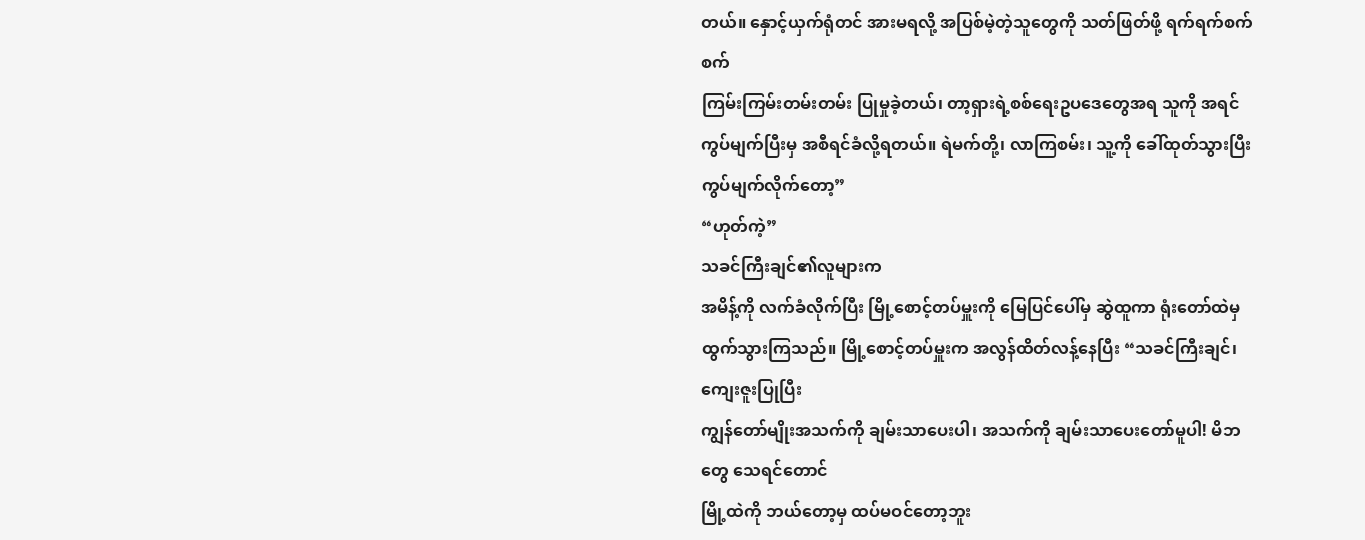တယ်။ နှောင့်ယှက်ရုံတင် အားမရလို့ အပြစ်မဲ့တဲ့သူတွေကို သတ်ဖြတ်ဖို့ ရက်ရက်စက်စက်
ကြမ်းကြမ်းတမ်းတမ်း ပြုမှုခဲ့တယ်၊ တာ့ရှားရဲ့စစ်ရေးဥပဒေတွေအရ သူကို အရင်
ကွပ်မျက်ပြီးမှ အစီရင်ခံလို့ရတယ်။ ရဲမက်တို့၊ လာကြစမ်း၊ သူ့ကို ခေါ်ထုတ်သွားပြီး ကွပ်မျက်လိုက်တော့”
“ဟုတ်ကဲ့”
သခင်ကြီးချင်၏လူများက
အမိန့်ကို လက်ခံလိုက်ပြီး မြို့စောင့်တပ်မှူးကို မြေပြင်ပေါ်မှ ဆွဲထူကာ ရုံးတော်ထဲမှ
ထွက်သွားကြသည်။ မြို့စောင့်တပ်မှူးက အလွန်ထိတ်လန့်နေပြီး “သခင်ကြီးချင်၊ ကျေးဇူးပြုပြီး
ကျွန်တော်မျိုးအသက်ကို ချမ်းသာပေးပါ၊ အသက်ကို ချမ်းသာပေးတော်မူပါ! မိဘတွေ သေရင်တောင်
မြို့ထဲကို ဘယ်တော့မှ ထပ်မဝင်တော့ဘူး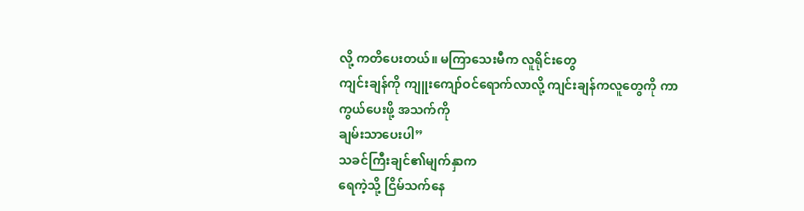လို့ ကတိပေးတယ်။ မကြာသေးမီက လူရိုင်းတွေ
ကျင်းချန်ကို ကျူးကျော်ဝင်ရောက်လာလို့ ကျင်းချန်ကလူတွေကို ကာကွယ်ပေးဖို့ အသက်ကို
ချမ်းသာပေးပါ”
သခင်ကြီးချင်၏မျက်နှာက
ရေကဲ့သို့ ငြိမ်သက်နေ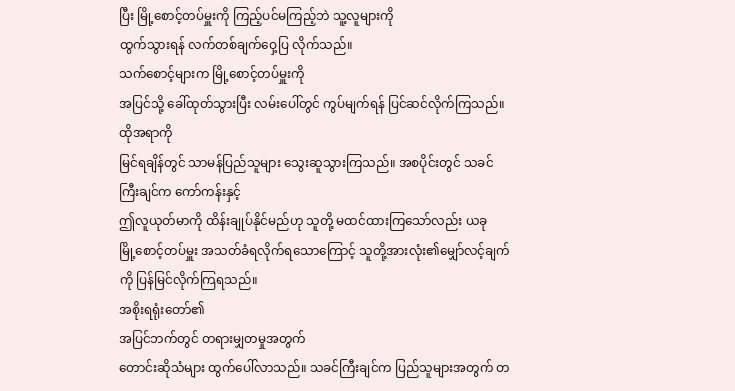ပြီး မြို့စောင့်တပ်မှူးကို ကြည့်ပင်မကြည့်ဘဲ သူ့လူများကို
ထွက်သွားရန် လက်တစ်ချက်ဝှေ့ပြ လိုက်သည်။
သက်စောင့်များက မြို့စောင့်တပ်မှူးကို
အပြင်သို့ ခေါ်ထုတ်သွားပြီး လမ်းပေါ်တွင် ကွပ်မျက်ရန် ပြင်ဆင်လိုက်ကြသည်။ ထိုအရာကို
မြင်ရချိန်တွင် သာမန်ပြည်သူများ သွေးဆူသွားကြသည်။ အစပိုင်းတွင် သခင်ကြီးချင်က ကော်ကန်းနှင့်
ဤလူယုတ်မာကို ထိန်းချုပ်နိုင်မည်ဟု သူတို့ မထင်ထားကြသော်လည်း ယခု
မြို့စောင့်တပ်မှူး အသတ်ခံရလိုက်ရသောကြောင့် သူတို့အားလုံး၏မျှော်လင့်ချက်ကို ပြန်မြင်လိုက်ကြရသည်။
အစိုးရရုံးတော်၏
အပြင်ဘက်တွင် တရားမျှတမှုအတွက်
တောင်းဆိုသံများ ထွက်ပေါ်လာသည်။ သခင်ကြီးချင်က ပြည်သူများအတွက် တ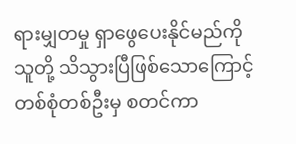ရားမျှတမှု ရှာဖွေပေးနိုင်မည်ကို
သူတို့ သိသွားပြီဖြစ်သောကြောင့် တစ်စုံတစ်ဦးမှ စတင်ကာ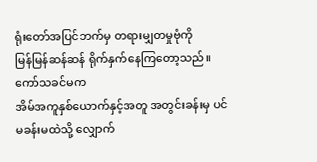ရုံးတော်အပြင်ဘက်မှ တရားမျှတမှုဗုံကို
မြန်မြန်ဆန်ဆန် ရိုက်နှက်နေကြတော့သည်။
ကော်သခင်မက
အိမ်အကူနှစ်ယောက်နှင့်အတူ အတွင်းခန်းမှ ပင်မခန်းမထဲသို့ လျှောက်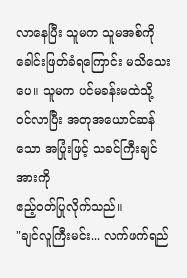လာနေပြီး သူမက သူမအစ်ကို
ခေါင်းဖြတ်ခံရကြောင်း မသိသေးပေ။ သူမက ပင်မခန်းမထဲသို့
ဝင်လာပြီး အတုအယောင်ဆန်သော အပြုံးဖြင့် သခင်ကြီးချင်အားကို
ဧည့်ဝတ်ပြုလိုက်သည်။
"ချင်လူကြီးမင်း... လက်ဖက်ရည်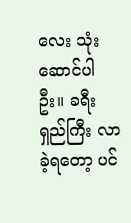လေး သုံးဆောင်ပါဦး။ ခရီးရှည်ကြီး လာခဲ့ရတော့ ပင်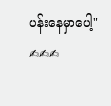ပန်းနေမှာပေါ့"
✍✍✍